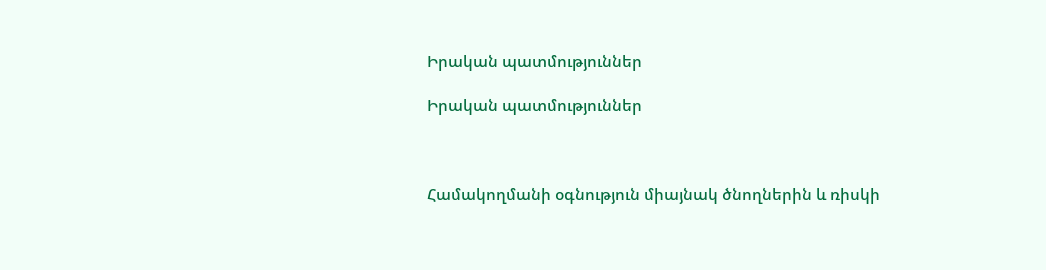Իրական պատմություններ

Իրական պատմություններ



Համակողմանի օգնություն միայնակ ծնողներին և ռիսկի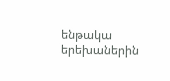ենթակա երեխաներին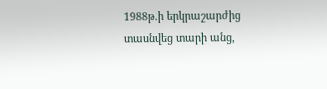1988թ.ի երկրաշարժից տասնվեց տարի անց,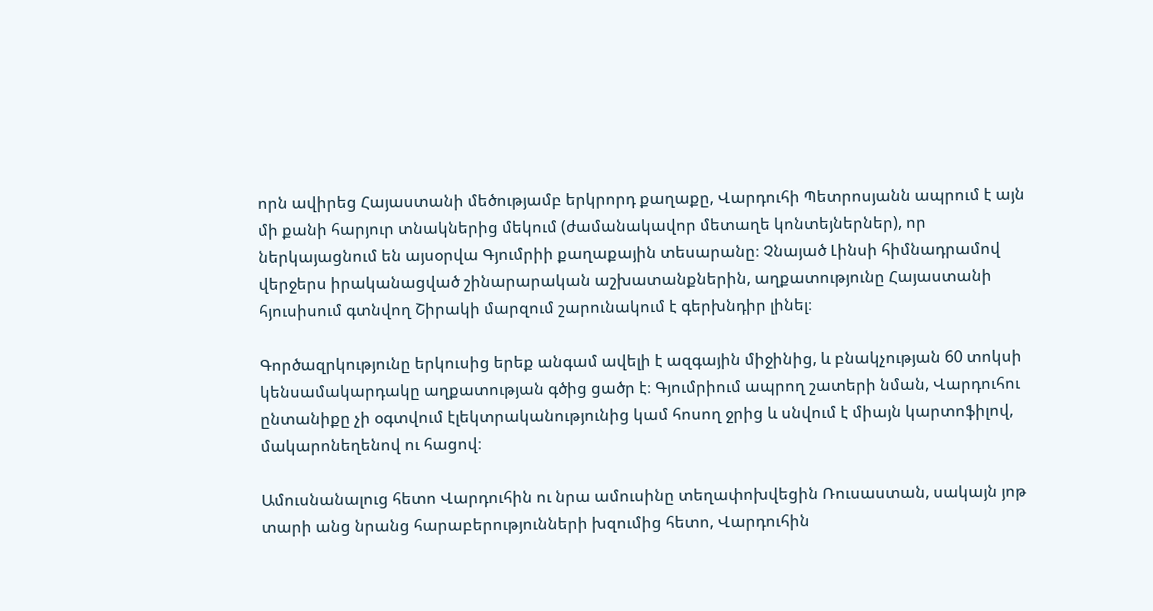որն ավիրեց Հայաստանի մեծությամբ երկրորդ քաղաքը, Վարդուհի Պետրոսյանն ապրում է այն մի քանի հարյուր տնակներից մեկում (ժամանակավոր մետաղե կոնտեյներներ), որ ներկայացնում են այսօրվա Գյումրիի քաղաքային տեսարանը։ Չնայած Լինսի հիմնադրամով վերջերս իրականացված շինարարական աշխատանքներին, աղքատությունը Հայաստանի հյուսիսում գտնվող Շիրակի մարզում շարունակում է գերխնդիր լինել։

Գործազրկությունը երկուսից երեք անգամ ավելի է ազգային միջինից, և բնակչության 60 տոկսի կենսամակարդակը աղքատության գծից ցածր է։ Գյումրիում ապրող շատերի նման, Վարդուհու ընտանիքը չի օգտվում էլեկտրականությունից կամ հոսող ջրից և սնվում է միայն կարտոֆիլով, մակարոնեղենով ու հացով։

Ամուսնանալուց հետո Վարդուհին ու նրա ամուսինը տեղափոխվեցին Ռուսաստան, սակայն յոթ տարի անց նրանց հարաբերությունների խզումից հետո, Վարդուհին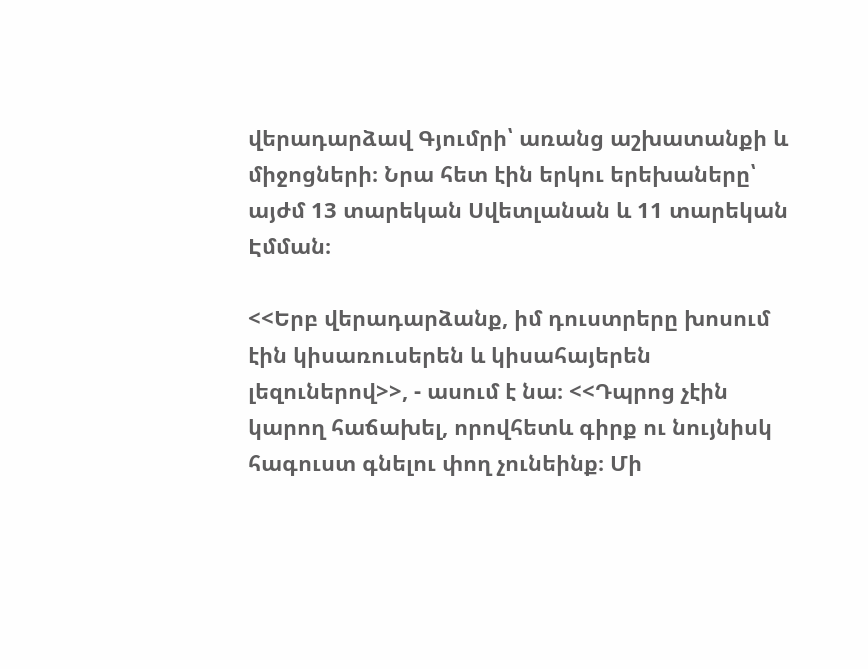վերադարձավ Գյումրի՝ առանց աշխատանքի և միջոցների։ Նրա հետ էին երկու երեխաները՝ այժմ 13 տարեկան Սվետլանան և 11 տարեկան Էմման։

<<Երբ վերադարձանք, իմ դուստրերը խոսում էին կիսառուսերեն և կիսահայերեն լեզուներով>>, - ասում է նա։ <<Դպրոց չէին կարող հաճախել, որովհետև գիրք ու նույնիսկ հագուստ գնելու փող չունեինք։ Մի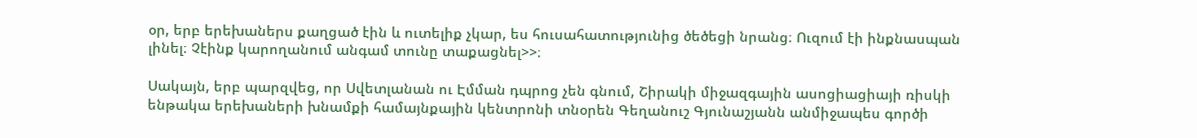օր, երբ երեխաներս քաղցած էին և ուտելիք չկար, ես հուսահատությունից ծեծեցի նրանց։ Ուզում էի ինքնասպան լինել։ Չէինք կարողանում անգամ տունը տաքացնել>>։

Սակայն, երբ պարզվեց, որ Սվետլանան ու Էմման դպրոց չեն գնում, Շիրակի միջազգային ասոցիացիայի ռիսկի ենթակա երեխաների խնամքի համայնքային կենտրոնի տնօրեն Գեղանուշ Գյունաշյանն անմիջապես գործի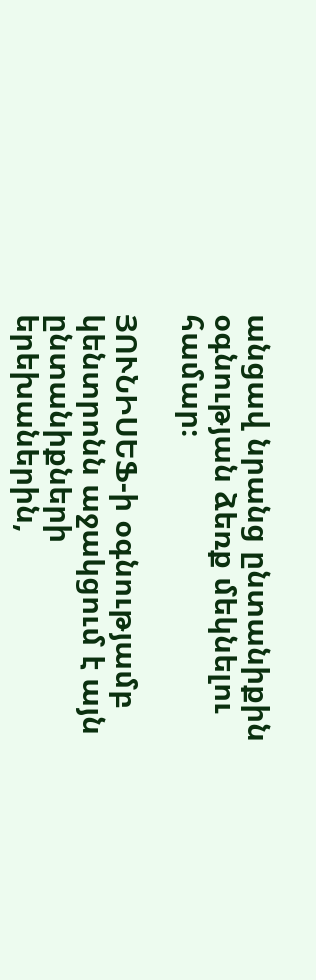անցավ նրանց ընտանիքին օգնության ձեռք մեկնելու համար։

ՅՈՒՆԻՍԵՖ-ի օգնությամբ կենտրոնն աջակցում է այն ընտանիքների երեխաներին,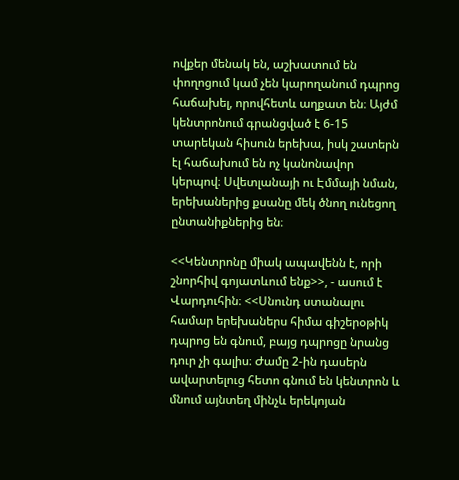ովքեր մենակ են, աշխատում են փողոցում կամ չեն կարողանում դպրոց հաճախել, որովհետև աղքատ են։ Այժմ կենտրոնում գրանցված է 6-15 տարեկան հիսուն երեխա, իսկ շատերն էլ հաճախում են ոչ կանոնավոր կերպով։ Սվետլանայի ու Էմմայի նման, երեխաներից քսանը մեկ ծնող ունեցող ընտանիքներից են։

<<Կենտրոնը միակ ապավենն է, որի շնորհիվ գոյատևում ենք>>, - ասում է Վարդուհին։ <<Սնունդ ստանալու համար երեխաներս հիմա գիշերօթիկ դպրոց են գնում, բայց դպրոցը նրանց դուր չի գալիս։ Ժամը 2-ին դասերն ավարտելուց հետո գնում են կենտրոն և մնում այնտեղ մինչև երեկոյան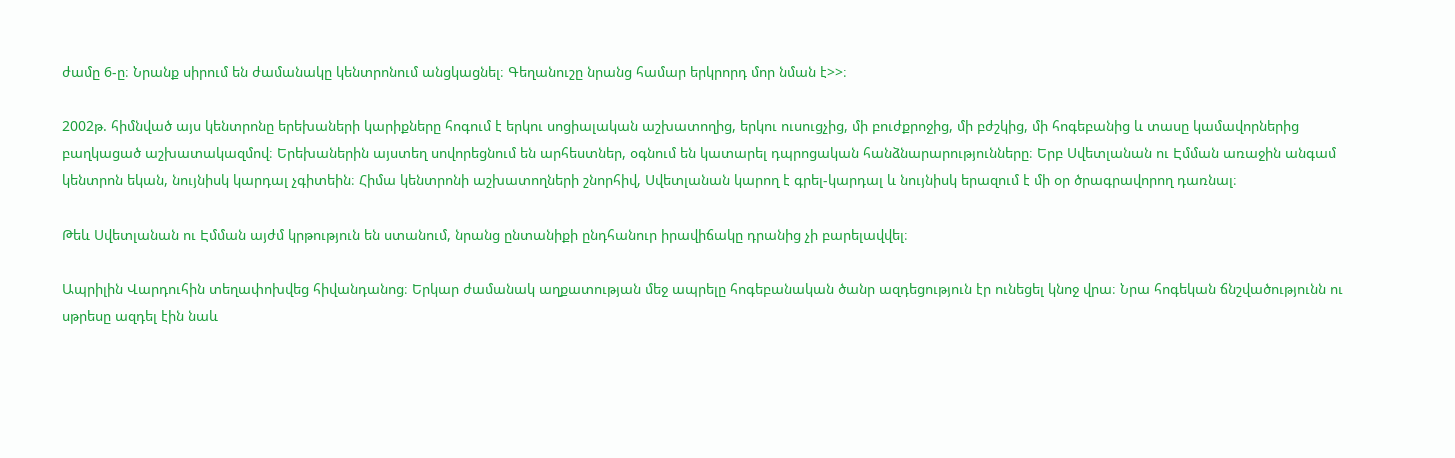ժամը 6-ը։ Նրանք սիրում են ժամանակը կենտրոնում անցկացնել։ Գեղանուշը նրանց համար երկրորդ մոր նման է>>։

2002թ. հիմնված այս կենտրոնը երեխաների կարիքները հոգում է երկու սոցիալական աշխատողից, երկու ուսուցչից, մի բուժքրոջից, մի բժշկից, մի հոգեբանից և տասը կամավորներից բաղկացած աշխատակազմով։ Երեխաներին այստեղ սովորեցնում են արհեստներ, օգնում են կատարել դպրոցական հանձնարարությունները։ Երբ Սվետլանան ու Էմման առաջին անգամ կենտրոն եկան, նույնիսկ կարդալ չգիտեին։ Հիմա կենտրոնի աշխատողների շնորհիվ, Սվետլանան կարող է գրել-կարդալ և նույնիսկ երազում է մի օր ծրագրավորող դառնալ։

Թեև Սվետլանան ու Էմման այժմ կրթություն են ստանում, նրանց ընտանիքի ընդհանուր իրավիճակը դրանից չի բարելավվել։

Ապրիլին Վարդուհին տեղափոխվեց հիվանդանոց։ Երկար ժամանակ աղքատության մեջ ապրելը հոգեբանական ծանր ազդեցություն էր ունեցել կնոջ վրա։ Նրա հոգեկան ճնշվածությունն ու սթրեսը ազդել էին նաև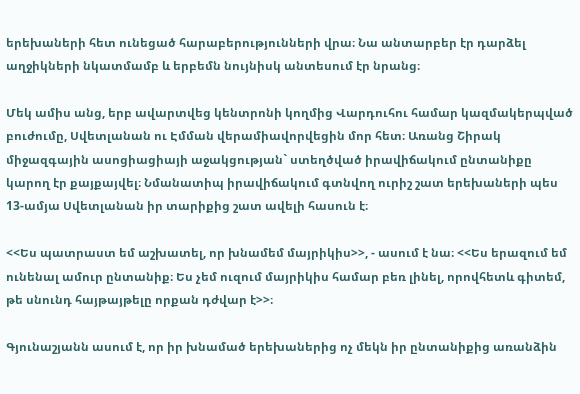երեխաների հետ ունեցած հարաբերությունների վրա։ Նա անտարբեր էր դարձել աղջիկների նկատմամբ և երբեմն նույնիսկ անտեսում էր նրանց։

Մեկ ամիս անց, երբ ավարտվեց կենտրոնի կողմից Վարդուհու համար կազմակերպված բուժումը, Սվետլանան ու Էմման վերամիավորվեցին մոր հետ։ Առանց Շիրակ միջազգային ասոցիացիայի աջակցության` ստեղծված իրավիճակում ընտանիքը կարող էր քայքայվել։ Նմանատիպ իրավիճակում գտնվող ուրիշ շատ երեխաների պես 13-ամյա Սվետլանան իր տարիքից շատ ավելի հասուն է։

<<Ես պատրաստ եմ աշխատել, որ խնամեմ մայրիկիս>>, - ասում է նա։ <<Ես երազում եմ ունենալ ամուր ընտանիք։ Ես չեմ ուզում մայրիկիս համար բեռ լինել, որովհետև գիտեմ, թե սնունդ հայթայթելը որքան դժվար է>>։

Գյունաշյանն ասում է, որ իր խնամած երեխաներից ոչ մեկն իր ընտանիքից առանձին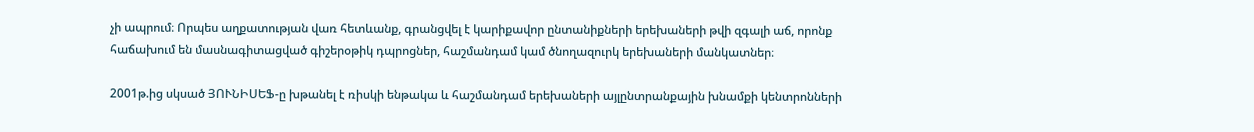չի ապրում։ Որպես աղքատության վառ հետևանք, գրանցվել է կարիքավոր ընտանիքների երեխաների թվի զգալի աճ, որոնք հաճախում են մասնագիտացված գիշերօթիկ դպրոցներ, հաշմանդամ կամ ծնողազուրկ երեխաների մանկատներ։

2001թ.ից սկսած ՅՈՒՆԻՍԵՖ-ը խթանել է ռիսկի ենթակա և հաշմանդամ երեխաների այլընտրանքային խնամքի կենտրոնների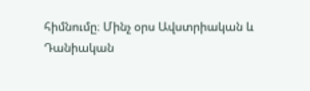հիմնումը։ Մինչ օրս Ավստրիական և Դանիական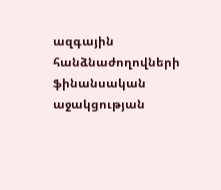ազգային հանձնաժողովների ֆինանսական աջակցության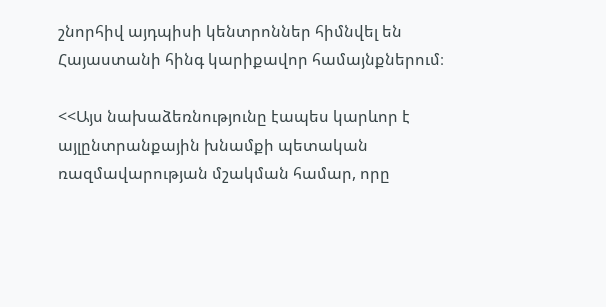շնորհիվ այդպիսի կենտրոններ հիմնվել են Հայաստանի հինգ կարիքավոր համայնքներում։

<<Այս նախաձեռնությունը էապես կարևոր է այլընտրանքային խնամքի պետական ռազմավարության մշակման համար, որը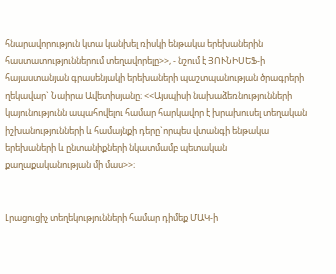հնարավորություն կտա կանխել ռիսկի ենթակա երեխաներին հաստատություններում տեղավորելը>>, - նշում է ՅՈՒՆԻՍԵՖ-ի հայաստանյան գրասենյակի երեխաների պաշտպանության ծրագրերի ղեկավար` Նաիրա Ավետիսյանը։ <<Այսպիսի նախաձեռնությունների կայունությունն ապահովելու համար հարկավոր է խրախուսել տեղական իշխանությունների և համայնքի դերը`որպես վտանգի ենթակա երեխաների և ընտանիքների նկատմամբ պետական քաղաքականության մի մաս>>։


Լրացուցիչ տեղեկությունների համար դիմեք ՄԱԿ-ի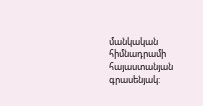մանկական հիմնադրամի հայաստանյան գրասենյակ: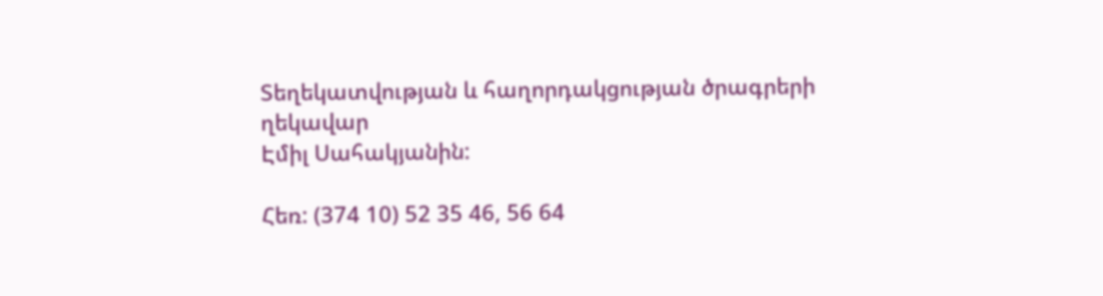Տեղեկատվության և հաղորդակցության ծրագրերի ղեկավար
Էմիլ Սահակյանին:

Հեռ: (374 10) 52 35 46, 56 64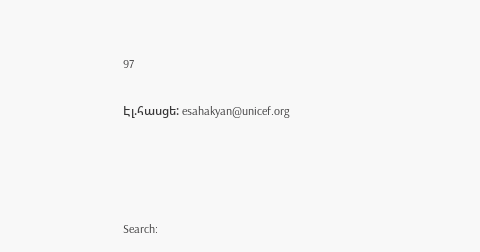97

Էլ.հասցե: esahakyan@unicef.org




Search: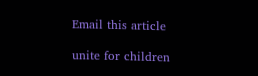Email this article

unite for children